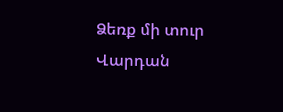Ձեռք մի տուր
Վարդան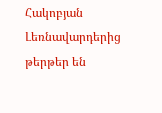Հակոբյան
Լեռնավարդերից թերթեր են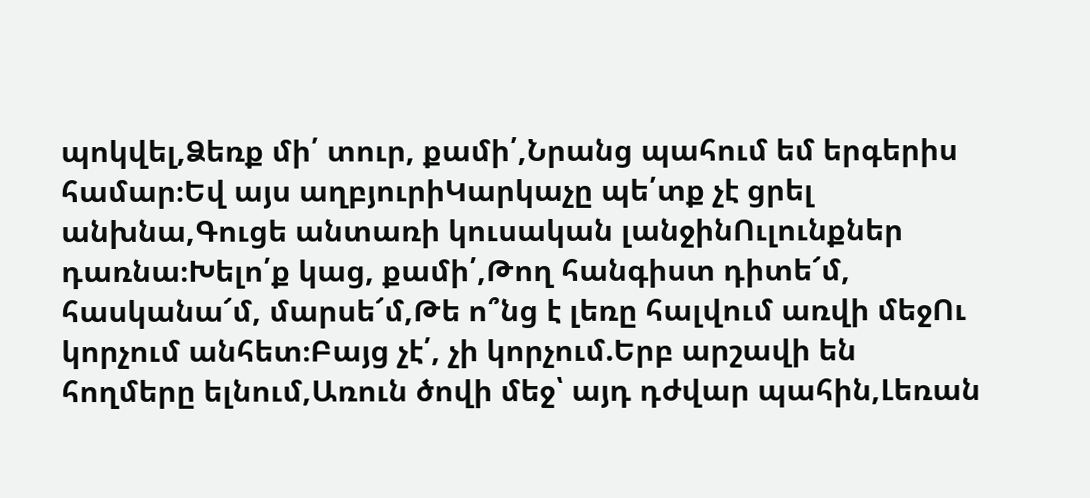պոկվել,Ձեռք մի՛ տուր, քամի՛,Նրանց պահում եմ երգերիս համար։Եվ այս աղբյուրիԿարկաչը պե՛տք չէ ցրել անխնա,Գուցե անտառի կուսական լանջինՈւլունքներ դառնա։Խելո՛ք կաց, քամի՛,Թող հանգիստ դիտե՜մ, հասկանա՜մ, մարսե՜մ,Թե ո՞նց է լեռը հալվում առվի մեջՈւ կորչում անհետ։Բայց չէ՛, չի կորչում.Երբ արշավի են հողմերը ելնում,Առուն ծովի մեջ՝ այդ դժվար պահին,Լեռան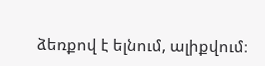ձեռքով է ելնում, ալիքվում։